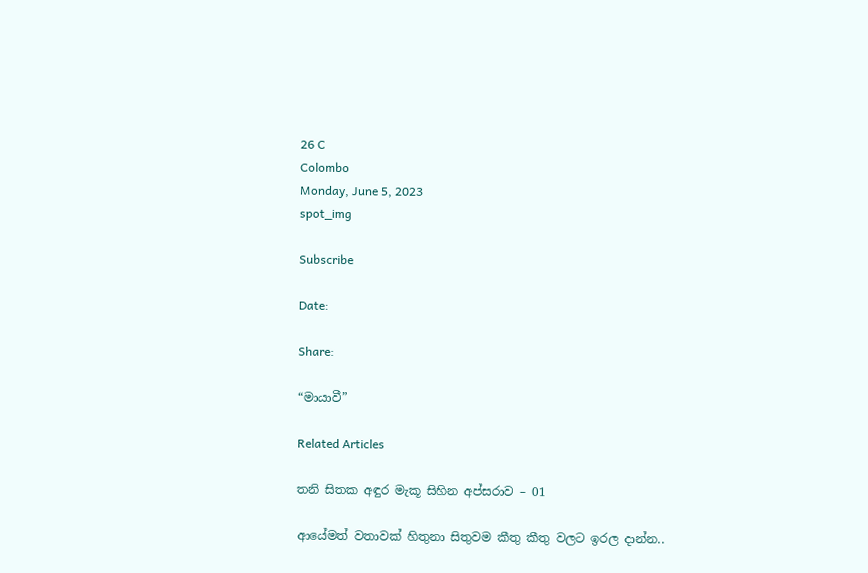26 C
Colombo
Monday, June 5, 2023
spot_img

Subscribe

Date:

Share:

“මායාවී”

Related Articles

තනි සිතක අඳුර මැකූ සිහින අප්සරාව – 01

ආයේමත් වතාවක් හිතුනා සිතුවම කීතු කීතු වලට ඉරල දාන්න..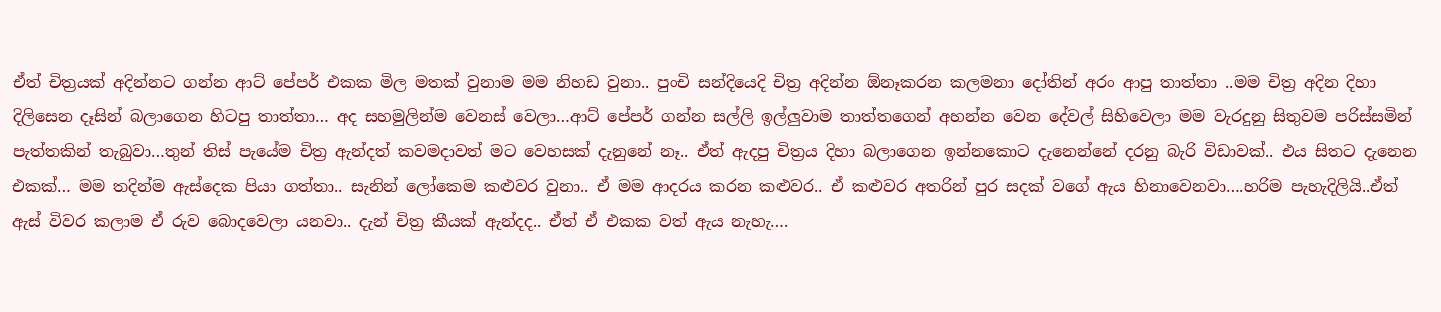ඒත් චිත්‍රයක් අදින්නට ගන්න ආට් පේපර් එකක මිල මතක් වුනාම මම නිහඩ වුනා.. පුංචි සන්දියෙදි චිත්‍ර අදින්න ඕනෑකරන කලමනා දෝතින් අරං ආපු තාත්තා ..මම චිත්‍ර අදින දිහා දිලිසෙන දෑසින් බලාගෙන හිටපු තාත්තා… අද සහමුලින්ම වෙනස් වෙලා…ආට් පේපර් ගන්න සල්ලි ඉල්ලුවාම තාත්තගෙන් අහන්න වෙන දේවල් සිහිවෙලා මම වැරදුනු සිතුවම පරිස්සමින් පැත්තකින් තැබුවා…තුන් තිස් පැයේම චිත්‍ර ඇන්දත් කවමදාවත් මට වෙහසක් දැනුනේ නෑ.. ඒත් ඇදපු චිත්‍රය දිහා බලාගෙන ඉන්නකොට දැනෙන්නේ දරනු බැරි විඩාවක්.. එය සිතට දැනෙන එකක්… මම තදින්ම ඇස්දෙක පියා ගත්තා.. සැනින් ලෝකෙම කළුවර වුනා.. ඒ මම ආදරය කරන කළුවර.. ඒ කළුවර අතරින් පුර සදක් වගේ ඇය හිනාවෙනවා….හරිම පැහැදිලියි..ඒත් ඇස් විවර කලාම ඒ රුව බොදවෙලා යනවා.. දැන් චිත්‍ර කීයක් ඇන්දද.. ඒත් ඒ එකක වත් ඇය නැහැ….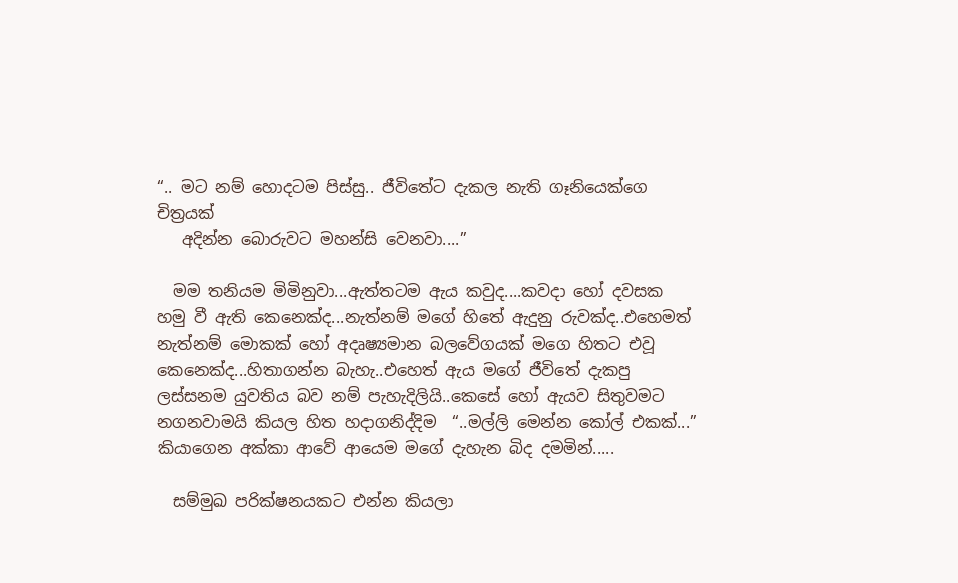“.. මට නම් හොදටම පිස්සු.. ජීවිතේට දැකල නැති ගෑනියෙක්ගෙ චිත්‍රයක්
   අදින්න බොරුවට මහන්සි වෙනවා....”

  මම තනියම මිමිනුවා...ඇත්තටම ඇය කවුද....කවදා හෝ දවසක හමු වී ඇති කෙනෙක්ද...නැත්නම් මගේ හිතේ ඇදුනු රුවක්ද..එහෙමත් නැත්නම් මොකක් හෝ අදෘෂ්‍යමාන බලවේගයක් මගෙ හිතට එවූ කෙනෙක්ද...හිතාගන්න බැහැ..එහෙත් ඇය මගේ ජීවිතේ දැකපු ලස්සනම යුවතිය බව නම් පැහැදිලියි..කෙසේ හෝ ඇයව සිතුවමට නගනවාමයි කියල හිත හදාගනිද්දිම  “..මල්ලි මෙන්න කෝල් එකක්...” කියාගෙන අක්කා ආවේ ආයෙම මගේ දැහැන බිද දමමින්.....

  සම්මුඛ පරික්ෂනයකට එන්න කියලා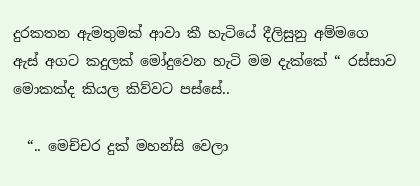දුරකතන ඇමතුමක් ආවා කී හැටියේ දීලිසුනු අම්මගෙ ඇස් අගට කදුලක් මෝදුවෙන හැටි මම දැක්කේ “ රස්සාව මොකක්ද කියල කිව්වට පස්සේ..

  “.. මෙච්චර දුක් මහන්සි වෙලා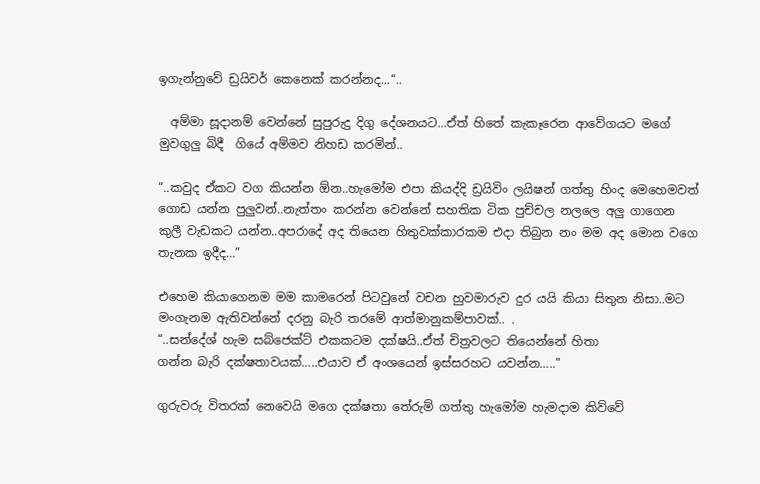ඉගැන්නුවේ ඩ්‍රයිවර් කෙනෙක් කරන්නද...“..

  අම්මා සූදානම් වෙන්නේ සුපුරුදු දිගු දේශනයට...ඒත් හිතේ කැකෑරෙන ආවේගයට මගේ මුවගුලු බිදී  ගියේ අම්මව නිහඩ කරමින්..

“..කවුද ඒකට වග කියන්න ඕන..හැමෝම එපා කියද්දි ඩ්‍රයිවිං ලයිෂන් ගත්තු හිංද මෙහෙමවත් ගොඩ යන්න පුලුවන්..නැත්තං කරන්න වෙන්නේ සහතික ටික පුච්චල නලලෙ අලු ගාගෙන කුලී වැඩකට යන්න..අපරාදේ අද තියෙන හිතුවක්කාරකම එදා තිබුන නං මම අද මොන වගෙ තැනක ඉදීද…”

එහෙම කියාගෙනම මම කාමරෙන් පිටවුනේ වචන හුවමාරුව දුර යයි කියා සිතුන නිසා..මට මංගැනම ඇතිවන්නේ දරනු බැරි තරමේ ආත්මානුකම්පාවක්.. .
“..සන්දේශ් හැම සබ්ජෙක්ට් එකකටම දක්ෂයි..ඒත් චිත්‍රවලට තියෙන්නේ හිතා
ගන්න බැරි දක්ෂතාවයක්…..එයාව ඒ අංශයෙන් ඉස්සරහට යවන්න…..”

ගුරුවරු විතරක් නෙවෙයි මගෙ දක්ෂතා තේරුම් ගත්තු හැමෝම හැමදාම කිව්වේ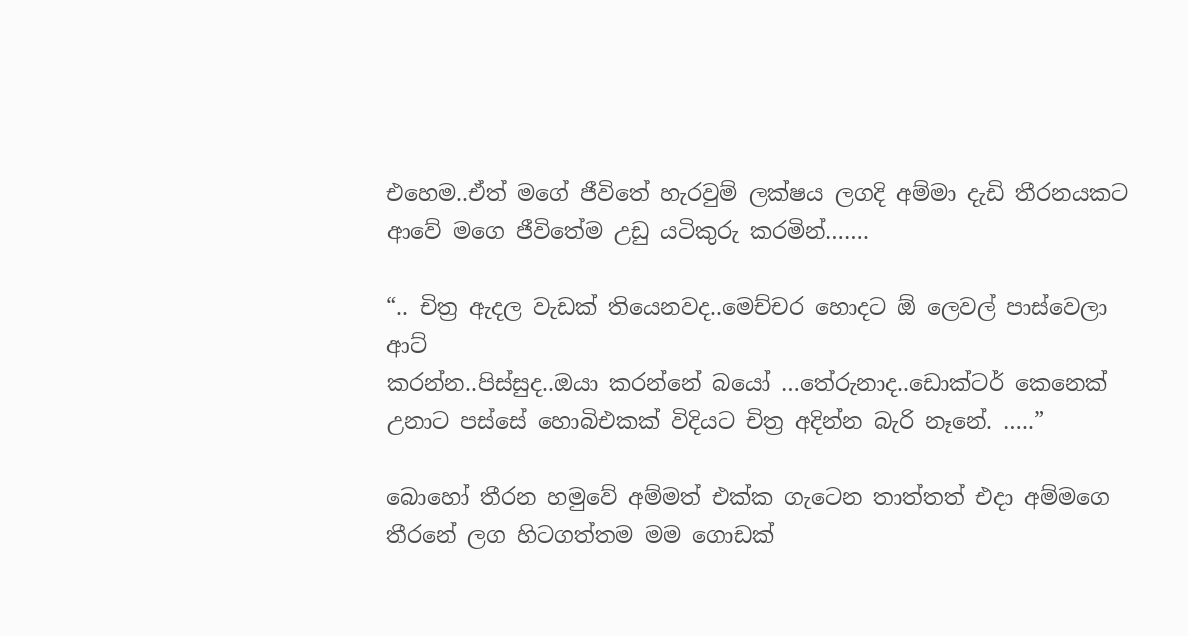එහෙම..ඒත් මගේ ජීවිතේ හැරවුම් ලක්ෂය ලගදි අම්මා දැඩි තීරනයකට ආවේ මගෙ ජීවිතේම උඩු යටිකුරු කරමින්…….

“.. චිත්‍ර ඇදල වැඩක් තියෙනවද..මෙච්චර හොදට ඕ ලෙවල් පාස්වෙලා ආට්
කරන්න..පිස්සුද..ඔයා කරන්නේ බයෝ …තේරුනාද..ඩොක්ටර් කෙනෙක්
උනාට පස්සේ හොබිඑකක් විදියට චිත්‍ර අදින්න බැරි නෑනේ. …..”

බොහෝ තීරන හමුවේ අම්මත් එක්ක ගැටෙන තාත්තත් එදා අම්මගෙ තීරනේ ලග හිටගත්තම මම ගොඩක්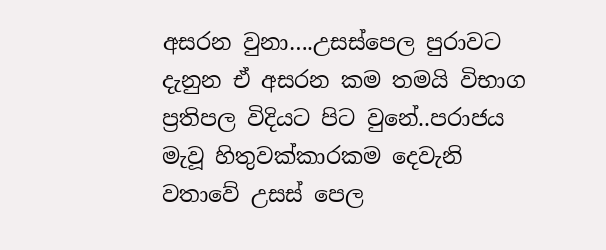අසරන වුනා….උසස්පෙල පුරාවට දැනුන ඒ අසරන කම තමයි විභාග ප්‍රතිපල විදියට පිට වුනේ..පරාජය මැවූ හිතුවක්කාරකම දෙවැනි වතාවේ උසස් පෙල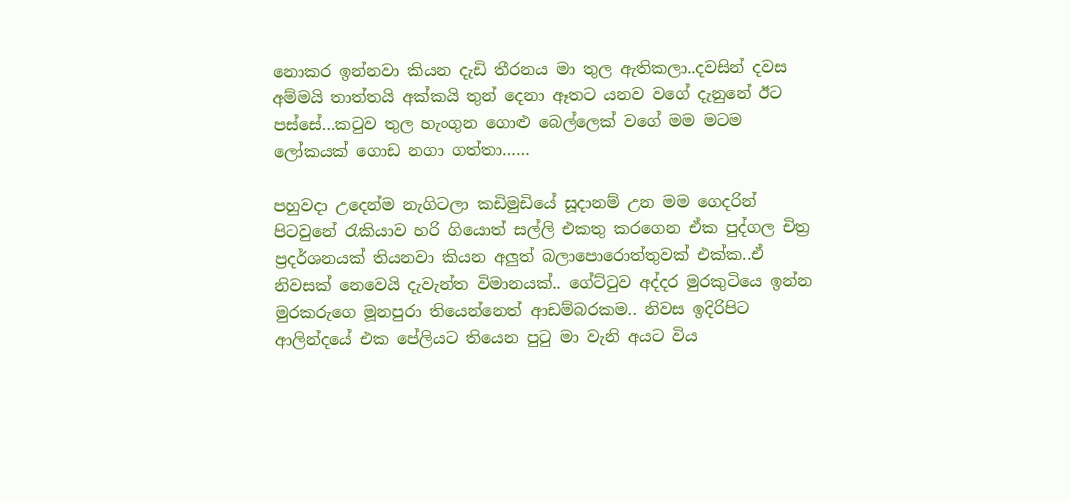නොකර ඉන්නවා කියන දැඩි තීරනය මා තුල ඇතිකලා..දවසින් දවස අම්මයි තාත්තයි අක්කයි තුන් දෙනා ඈතට යනව වගේ දැනුනේ ඊට පස්සේ…කටුව තුල හැංගුන ගොළු බෙල්ලෙක් වගේ මම මටම ලෝකයක් ගොඩ නගා ගත්තා……

පහුවදා උදෙන්ම නැගිටලා කඩිමුඩියේ සූදානම් උන මම ගෙදරින් පිටවුනේ රැකියාව හරි ගියොත් සල්ලි එකතු කරගෙන ඒක පුද්ගල චිත්‍ර ප්‍රදර්ශනයක් තියනවා කියන අලුත් බලාපොරොත්තුවක් එක්ක..ඒ නිවසක් නෙවෙයි දැවැන්ත විමානයක්.. ගේට්ටුව අද්දර මුරකුටියෙ ඉන්න මුරකරුගෙ මූනපුරා තියෙන්නෙත් ආඩම්බරකම.. නිවස ඉදිරිපිට ආලින්දයේ එක පේලියට තියෙන පුටු මා වැනි අයට විය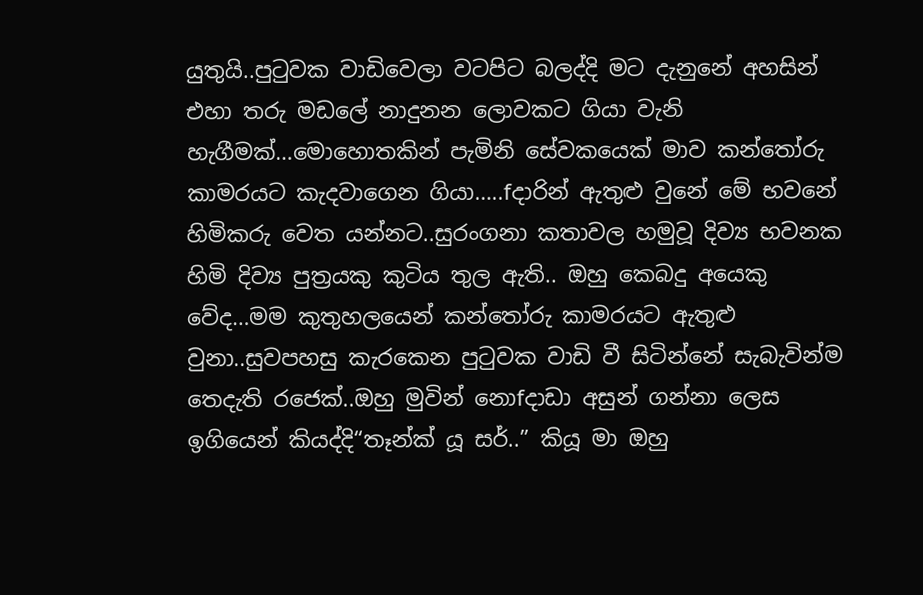යුතුයි..පුටුවක වාඩිවෙලා වටපිට බලද්දි මට දැනුනේ අහසින් එහා තරු මඩලේ නාදුනන ලොවකට ගියා වැනි හැගීමක්…මොහොතකින් පැමිනි සේවකයෙක් මාව කන්තෝරු කාමරයට කැදවාගෙන ගියා…..fදාරින් ඇතුළු වුනේ මේ භවනේ හිමිකරු වෙත යන්නට..සුරංගනා කතාවල හමුවූ දිව්‍ය භවනක හිමි දිව්‍ය පුත්‍රයකු කුටිය තුල ඇති.. ඔහු කෙබදු අයෙකු වේද…මම කුතුහලයෙන් කන්තෝරු කාමරයට ඇතුළු වුනා..සුවපහසු කැරකෙන පුටුවක වාඩි වී සිටින්නේ සැබැවින්ම තෙදැති රජෙක්..ඔහු මුවින් නොfදාඩා අසුන් ගන්නා ලෙස ඉගියෙන් කියද්දි“තෑන්ක් යූ සර්..” කියූ මා ඔහු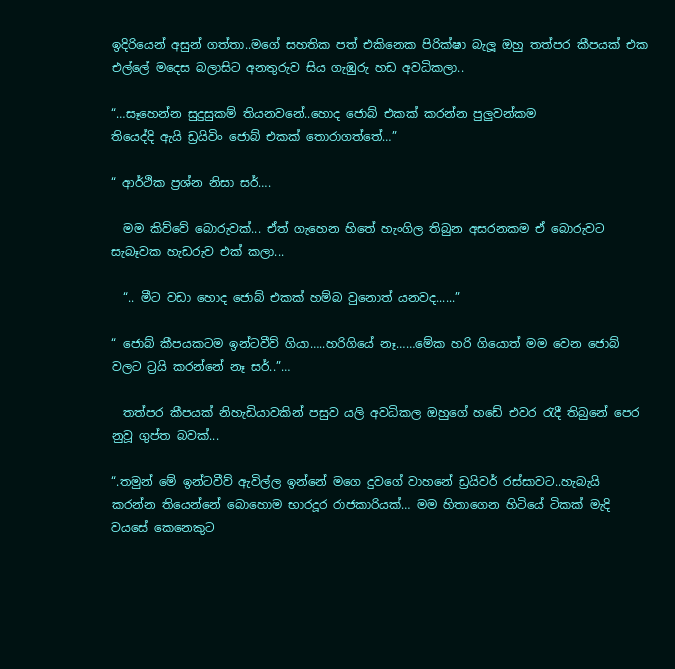ඉදිරියෙන් අසුන් ගත්තා..මගේ සහතික පත් එකිනෙක පිරික්ෂා බැලූ ඔහු තත්පර කීපයක් එක එල්ලේ මදෙස බලාසිට අනතුරුව සිය ගැඹුරු හඩ අවධිකලා..

“…සෑහෙන්න සුදුසුකම් තියනවනේ..හොද ජොබ් එකක් කරන්න පුලුවන්කම
තියෙද්දි ඇයි ඩ්‍රයිවිං ජොබ් එකක් තොරාගත්තේ…”

“ ආර්ථික ප්‍රශ්න නිසා සර්….

  මම කිව්වේ බොරුවක්... ඒත් ගැහෙන හිතේ හැංගිල තිබුන අසරනකම ඒ බොරුවට සැබෑවක හැඩරුව එක් කලා...

  “.. මීට වඩා හොද ජොබ් එකක් හම්බ වුනොත් යනවද......”

“ ජොබ් කීපයකටම ඉන්ටවීව් ගියා…..හරිගියේ නෑ……මේක හරි ගියොත් මම වෙන ජොබ් වලට ට්‍රයි කරන්නේ නෑ සර්..”…

  තත්පර කීපයක් නිහැඩියාවකින් පසුව යලි අවධිකල ඔහුගේ හඩේ එවර රැදී තිබුනේ පෙර නුවූ ගුප්ත බවක්...

“.තමුන් මේ ඉන්ටවීව් ඇවිල්ල ඉන්නේ මගෙ දුවගේ වාහනේ ඩ්‍රයිවර් රස්සාවට..හැබැයි කරන්න තියෙන්නේ බොහොම භාරදූර රාජකාරියක්… මම හිතාගෙන හිටියේ ටිකක් මැදි වයසේ කෙනෙකුට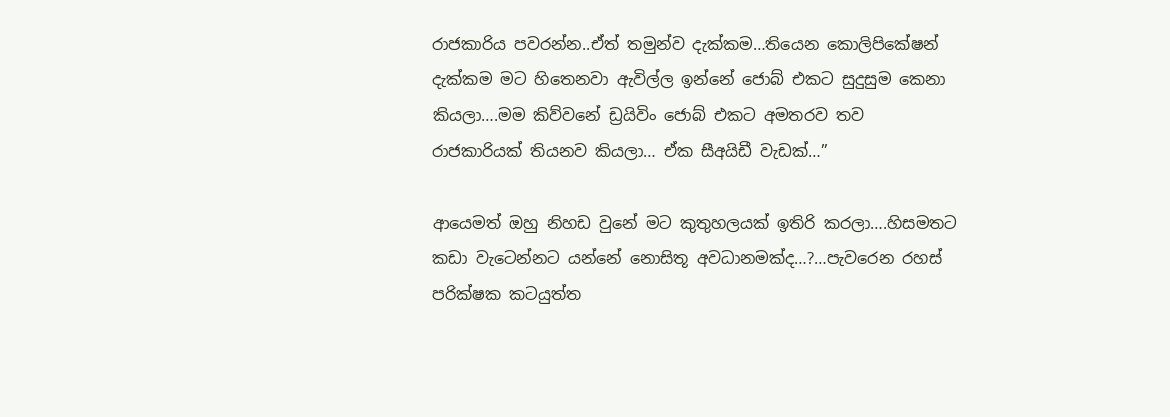රාජකාරිය පවරන්න..ඒත් තමුන්ව දැක්කම…තියෙන කොලිපිකේෂන් දැක්කම මට හිතෙනවා ඇවිල්ල ඉන්නේ ජොබ් එකට සුදුසුම කෙනා කියලා….මම කිව්වනේ ඩ්‍රයිවිං ජොබ් එකට අමතරව තව රාජකාරියක් තියනව කියලා… ඒක සීඅයිඩී වැඩක්…”

ආයෙමත් ඔහු නිහඩ වුනේ මට කුතුහලයක් ඉතිරි කරලා….හිසමතට කඩා වැටෙන්නට යන්නේ නොසිතූ අවධානමක්ද…?…පැවරෙන රහස් පරික්ෂක කටයුත්ත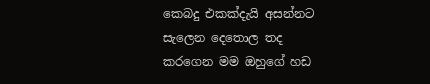කෙබදු එකක්දැයි අසන්නට සැලෙන දෙතොල තද කරගෙන මම ඔහුගේ හඩ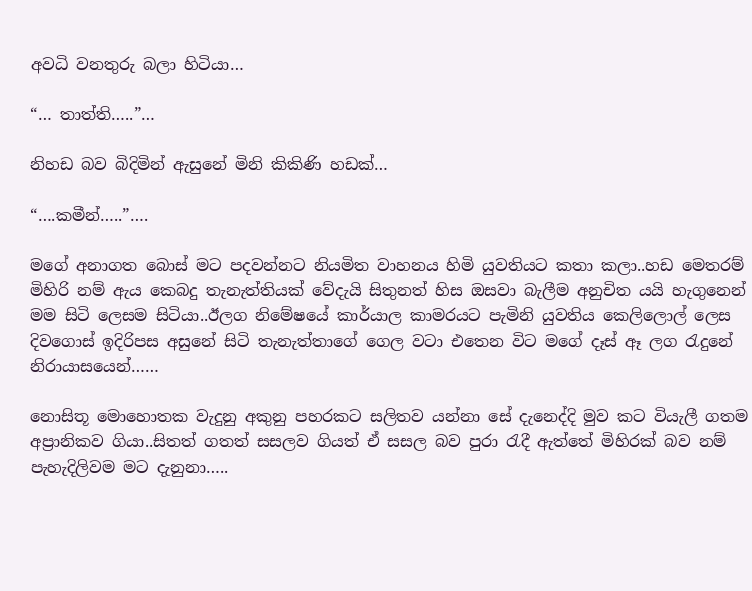අවධි වනතුරු බලා හිටියා…

“… තාත්ති…..”…

නිහඩ බව බිදිමින් ඇසුනේ මිනි කිකිණි හඩක්…

“….කමීන්…..”….

මගේ අනාගත බොස් මට පදවන්නට නියමිත වාහනය හිමි යුවතියට කතා කලා..හඩ මෙතරම් මිහිරි නම් ඇය කෙබදු තැනැත්තියක් වේදැයි සිතුනත් හිස ඔසවා බැලීම අනුචිත යයි හැගුනෙන් මම සිටි ලෙසම සිටියා..ඊලග නිමේෂයේ කාර්යාල කාමරයට පැමිනි යුවතිය කෙලිලොල් ලෙස දිවගොස් ඉදිරිපස අසුනේ සිටි තැනැත්තාගේ ගෙල වටා එතෙන විට මගේ දෑස් ඈ ලග රැදුනේ නිරායාසයෙන්……

නොසිතූ මොහොතක වැදුනු අකුනු පහරකට සලිතව යන්නා සේ දැනෙද්දි මුව කට වියැලී ගතම අප්‍රානිකව ගියා..සිතත් ගතත් සසලව ගියත් ඒ සසල බව පුරා රැදී ඇත්තේ මිහිරක් බව නම් පැහැදිලිවම මට දැනුනා…..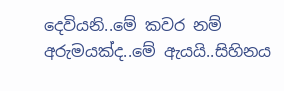දෙවියනි..මේ කවර නම් අරුමයක්ද..මේ ඇයයි..සිහිනය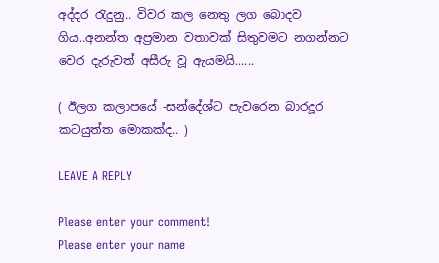අද්දර රැදුනු.. විවර කල නෙතු ලග බොදව ගිය..අනන්ත අප්‍රමාන වතාවක් සිතුවමට නගන්නට වෙර දැරුවත් අසීරු වූ ඇයමයි......

( ඊලග කලාපයේ -සන්දේශ්ට පැවරෙන බාරදූර කටයුත්ත මොකක්ද.. )

LEAVE A REPLY

Please enter your comment!
Please enter your name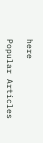here

Popular Articles